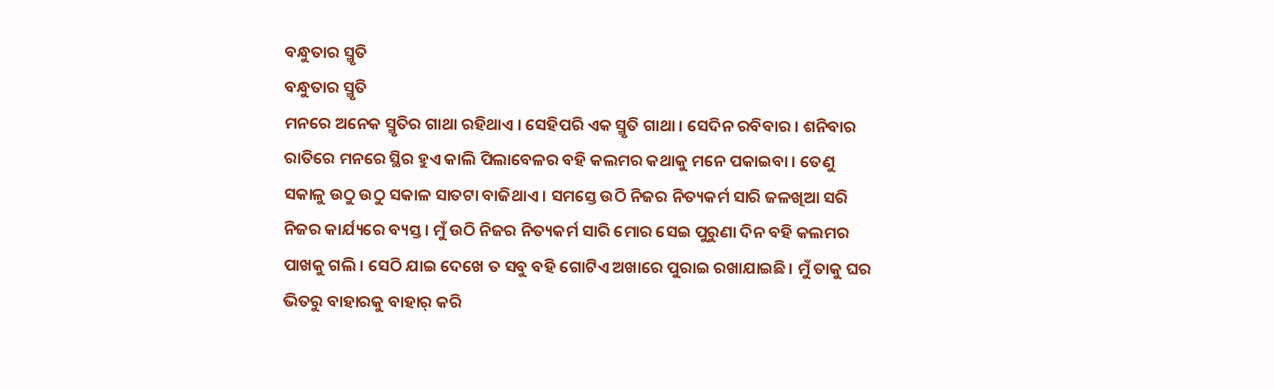ବନ୍ଧୁତାର ସ୍ମୃତି
ବନ୍ଧୁତାର ସ୍ମୃତି
ମନରେ ଅନେକ ସ୍ମୃତିର ଗାଥା ରହିଥାଏ । ସେହିପରି ଏକ ସ୍ମୃତି ଗାଥା । ସେଦିନ ରବିବାର । ଶନିବାର ରାତିରେ ମନରେ ସ୍ଥିର ହୁଏ କାଲି ପିଲାବେଳର ବହି କଲମର କଥାକୁ ମନେ ପକାଇବା । ତେଣୁ ସକାଳୁ ଉଠୁ ଉଠୁ ସକାଳ ସାତଟା ବାଜିଥାଏ । ସମସ୍ତେ ଉଠି ନିଜର ନିତ୍ୟକର୍ମ ସାରି ଜଳଖିଆ ସରି ନିଜର କାର୍ଯ୍ୟରେ ବ୍ୟସ୍ତ । ମୁଁ ଉଠି ନିଜର ନିତ୍ୟକର୍ମ ସାରି ମୋର ସେଇ ପୁରୁଣା ଦିନ ବହି କଲମର ପାଖକୁ ଗଲି । ସେଠି ଯାଇ ଦେଖେ ତ ସବୁ ବହି ଗୋଟିଏ ଅଖାରେ ପୁରାଇ ରଖାଯାଇଛି। ମୁଁ ତାକୁ ଘର ଭିତରୁ ବାହାରକୁ ବାହାର୍ କରି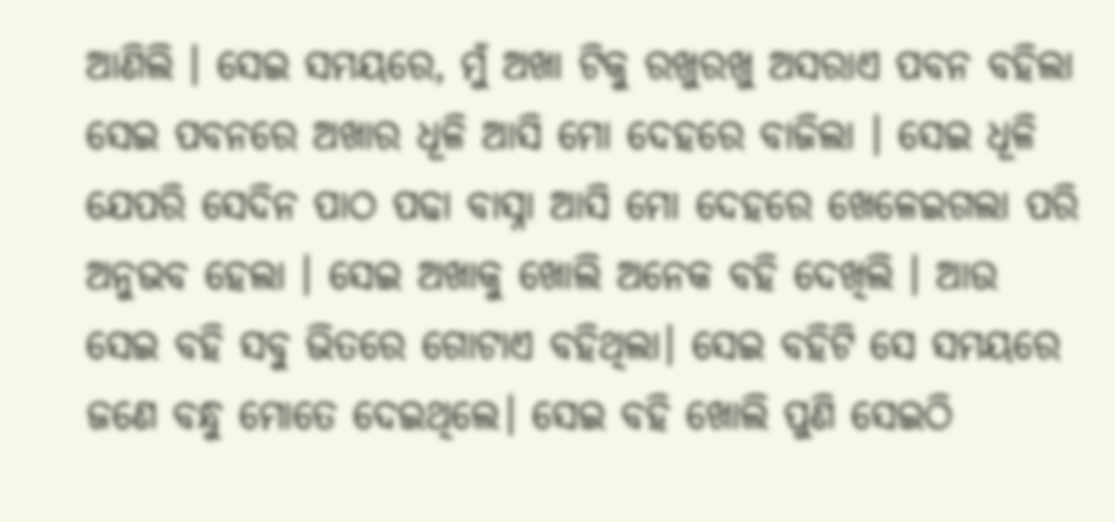ଆଣିଲି । ସେଇ ସମୟରେ, ମୁଁ ଅଖା ଟିକୁ ରଖୁରଖୁ ଅସରାଏ ପବନ ବହିଲା ସେଇ ପବନରେ ଅଖାର ଧୂଳି ଆସି ମୋ ଦେହରେ ବାଜିଲା । ସେଇ ଧୂଳି ଯେପରି ସେଦିନ ପାଠ ପଢା ବାସ୍ନା ଆସି ମୋ ଦେହରେ ଖେଳେଇଗଲା ପରି ଅନୁଭବ ହେଲା । ସେଇ ଅଖାକୁ ଖୋଲି ଅନେକ ବହି ଦେଖିଲି । ଆଉ ସେଇ ବହି ସବୁ ଭିତରେ ଗୋଟାଏ ବହିଥିଲା। ସେଇ ବହିଟି ସେ ସମୟରେ ଜଣେ ବନ୍ଧୁ ମୋତେ ଦେଇଥିଲେ। ସେଇ ବହି ଖୋଲି ପୁଣି ସେଇଠି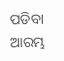ପଡିବା ଆରମ୍ଭ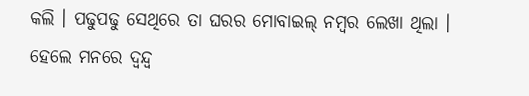କଲି । ପଢୁପଢୁ ସେଥିରେ ତା ଘରର ମୋବାଇଲ୍ ନମ୍ବର ଲେଖା ଥିଲା । ହେଲେ ମନରେ ଦ୍ଵନ୍ଦ୍ୱ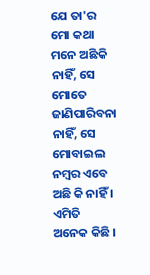ଯେ ତା'ର ମୋ କଥା ମନେ ଅଛିକି ନାହିଁ, ସେ ମୋତେ ଜାଣିପାରିବନା ନାହିଁ, ସେ ମୋବାଇଲ ନମ୍ବର ଏବେ ଅଛି କି ନାହିଁ । ଏମିତି ଅନେକ କିଛି ।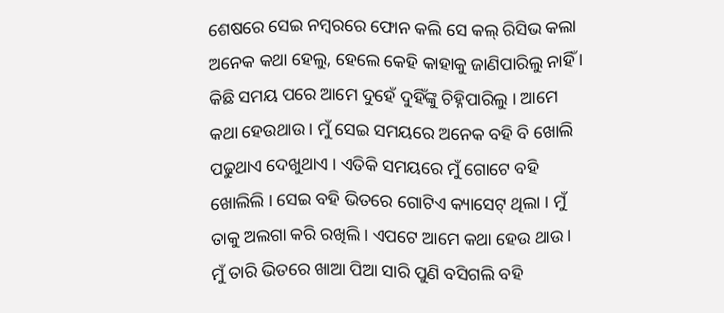ଶେଷରେ ସେଇ ନମ୍ବରରେ ଫୋନ କଲି ସେ କଲ୍ ରିସିଭ କଲା ଅନେକ କଥା ହେଲୁ, ହେଲେ କେହି କାହାକୁ ଜାଣିପାରିଲୁ ନାହିଁ । କିଛି ସମୟ ପରେ ଆମେ ଦୁହେଁ ଦୁହିଁଙ୍କୁ ଚିହ୍ନିପାରିଲୁ । ଆମେ କଥା ହେଉଥାଉ । ମୁଁ ସେଇ ସମୟରେ ଅନେକ ବହି ବି ଖୋଲି ପଢୁଥାଏ ଦେଖୁଥାଏ । ଏତିକି ସମୟରେ ମୁଁ ଗୋଟେ ବହି ଖୋଲିଲି । ସେଇ ବହି ଭିତରେ ଗୋଟିଏ କ୍ୟାସେଟ୍ ଥିଲା । ମୁଁ ତାକୁ ଅଲଗା କରି ରଖିଲି । ଏପଟେ ଆମେ କଥା ହେଉ ଥାଉ । ମୁଁ ତାରି ଭିତରେ ଖାଆ ପିଆ ସାରି ପୁଣି ବସିଗଲି ବହି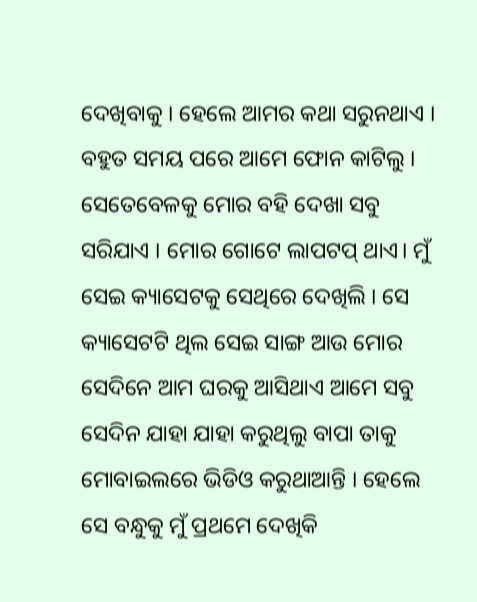ଦେଖିବାକୁ । ହେଲେ ଆମର କଥା ସରୁନଥାଏ । ବହୁତ ସମୟ ପରେ ଆମେ ଫୋନ କାଟିଲୁ । ସେତେବେଳକୁ ମୋର ବହି ଦେଖା ସବୁ ସରିଯାଏ । ମୋର ଗୋଟେ ଲାପଟପ୍ ଥାଏ। ମୁଁ ସେଇ କ୍ୟାସେଟକୁ ସେଥିରେ ଦେଖିଲି । ସେ କ୍ୟାସେଟଟି ଥିଲ ସେଇ ସାଙ୍ଗ ଆଉ ମୋର ସେଦିନେ ଆମ ଘରକୁ ଆସିଥାଏ ଆମେ ସବୁ ସେଦିନ ଯାହା ଯାହା କରୁଥିଲୁ ବାପା ତାକୁ ମୋବାଇଲରେ ଭିଡିଓ କରୁଥାଆନ୍ତି । ହେଲେ ସେ ବନ୍ଧୁକୁ ମୁଁ ପ୍ରଥମେ ଦେଖିକି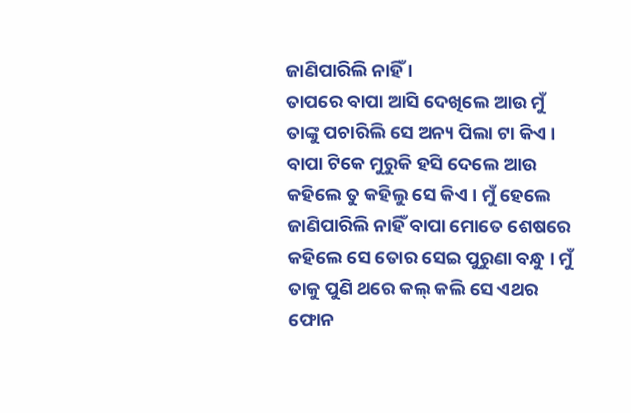ଜାଣିପାରିଲି ନାହିଁ ।
ତାପରେ ବାପା ଆସି ଦେଖିଲେ ଆଉ ମୁଁ ତାଙ୍କୁ ପଚାରିଲି ସେ ଅନ୍ୟ ପିଲା ଟା କିଏ । ବାପା ଟିକେ ମୁରୁକି ହସି ଦେଲେ ଆଉ କହିଲେ ତୁ କହିଲୁ ସେ କିଏ । ମୁଁ ହେଲେ ଜାଣିପାରିଲି ନାହିଁ ବାପା ମୋତେ ଶେଷରେ କହିଲେ ସେ ତୋର ସେଇ ପୁରୁଣା ବନ୍ଧୁ । ମୁଁ ତାକୁ ପୁଣି ଥରେ କଲ୍ କଲି ସେ ଏଥର ଫୋନ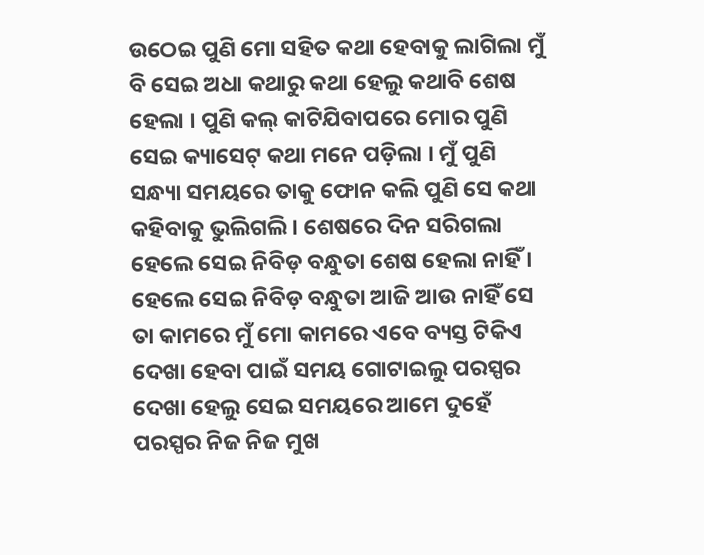ଉଠେଇ ପୁଣି ମୋ ସହିତ କଥା ହେବାକୁ ଲାଗିଲା ମୁଁ ବି ସେଇ ଅଧା କଥାରୁ କଥା ହେଲୁ କଥାବି ଶେଷ ହେଲା । ପୁଣି କଲ୍ କାଟିଯିବାପରେ ମୋର ପୁଣି ସେଇ କ୍ୟାସେଟ୍ କଥା ମନେ ପଡ଼ିଲା । ମୁଁ ପୁଣି ସନ୍ଧ୍ୟା ସମୟରେ ତାକୁ ଫୋନ କଲି ପୁଣି ସେ କଥା କହିବାକୁ ଭୁଲିଗଲି । ଶେଷରେ ଦିନ ସରିଗଲା ହେଲେ ସେଇ ନିବିଡ଼ ବନ୍ଧୁତା ଶେଷ ହେଲା ନାହିଁ । ହେଲେ ସେଇ ନିବିଡ଼ ବନ୍ଧୁତା ଆଜି ଆଉ ନାହିଁ ସେ ତା କାମରେ ମୁଁ ମୋ କାମରେ ଏବେ ବ୍ୟସ୍ତ ଟିକିଏ ଦେଖା ହେବା ପାଇଁ ସମୟ ଗୋଟାଇଲୁ ପରସ୍ପର ଦେଖା ହେଲୁ ସେଇ ସମୟରେ ଆମେ ଦୁହେଁ ପରସ୍ପର ନିଜ ନିଜ ମୁଖ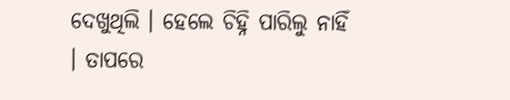ଦେଖୁଥିଲି । ହେଲେ ଚିହ୍ନି ପାରିଲୁ ନାହିଁ । ତାପରେ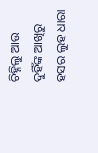ଚିହ୍ନିଲୁ ଆଉ ଦୁହିଁଙ୍କ ଆଖିରୁ ହସର ଲୁହ ଧାରା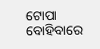ଟୋପା ବୋହିବାରେ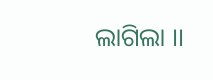ଲାଗିଲା ।।